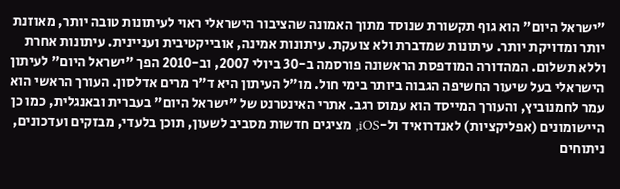"ישראל היום" הוא גוף תקשורת שנוסד מתוך האמונה שהציבור הישראלי ראוי לעיתונות טובה יותר, מאוזנת יותר ומדויקת יותר. עיתונות שמדברת ולא צועקת. עיתונות אמינה, אובייקטיבית ועניינית. עיתונות אחרת וללא תשלום. המהדורה המודפסת הראשונה פורסמה ב-30 ביולי 2007, וב-2010 הפך "ישראל היום" לעיתון הישראלי בעל שיעור החשיפה הגבוה ביותר בימי חול. מו"ל העיתון היא ד"ר מרים אדלסון. העורך הראשי הוא עמר לחמנוביץ, והעורך המייסד הוא עמוס רגב. אתרי האינטרנט של "ישראל היום" בעברית ובאנגלית, כמו כן היישומונים (אפליקציות) לאנדרואיד ול-iOS, מציגים חדשות מסביב לשעון, תוכן בלעדי, מבזקים ועדכונים, ניתוחים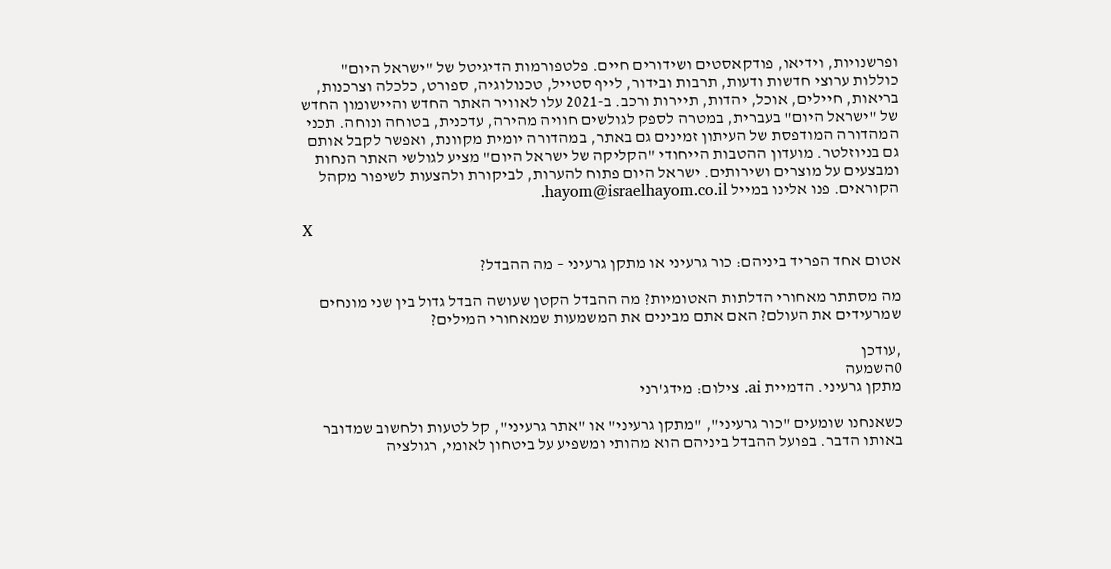ופרשנויות, וידיאו, פודקאסטים ושידורים חיים. פלטפורמות הדיגיטל של "ישראל היום" כוללות ערוצי חדשות ודעות, תרבות ובידור, לייף סטייל, טכנולוגיה, ספורט, כלכלה וצרכנות, בריאות, חיילים, אוכל, יהדות, תיירות ורכב. ב-2021 עלו לאוויר האתר החדש והיישומון החדש של "ישראל היום" בעברית, במטרה לספק לגולשים חוויה מהירה, עדכנית, בטוחה ונוחה. תכני המהדורה המודפסת של העיתון זמינים גם באתר, במהדורה יומית מקוונת, ואפשר לקבל אותם גם בניוזלטר. מועדון ההטבות הייחודי "הקליקה של ישראל היום" מציע לגולשי האתר הנחות ומבצעים על מוצרים ושירותים. ישראל היום פתוח להערות, לביקורת ולהצעות לשיפור מקהל הקוראים. פנו אלינו במייל hayom@israelhayom.co.il.

X

אטום אחד הפריד ביניהם: כור גרעיני או מתקן גרעיני – מה ההבדל?

מה מסתתר מאחורי הדלתות האטומיות? מה ההבדל הקטן שעושה הבדל גדול בין שני מונחים שמרעידים את העולם? האם אתם מבינים את המשמעות שמאחורי המילים?

,עודכן
0השמעה
מתקן גרעיני. הדמיית ai. צילום: מידג'רני

כשאנחנו שומעים "כור גרעיני", "מתקן גרעיני" או "אתר גרעיני", קל לטעות ולחשוב שמדובר באותו הדבר. בפועל ההבדל ביניהם הוא מהותי ומשפיע על ביטחון לאומי, רגולציה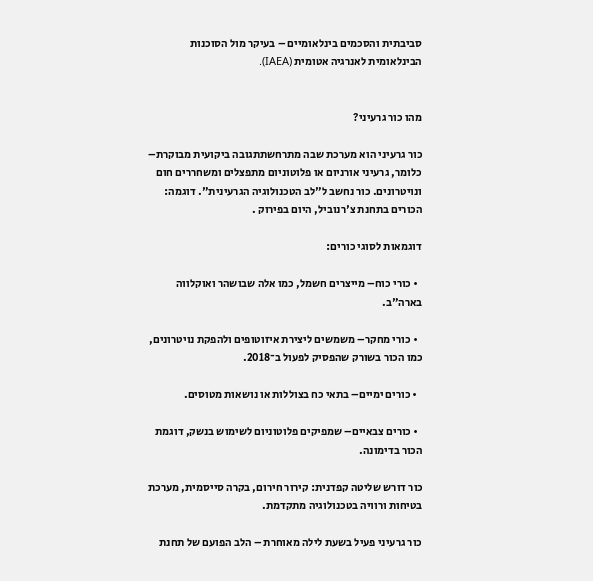סביבתית והסכמים בינלאומיים – בעיקר מול הסוכנות הבינלאומית לאנרגיה אטומית (IAEA).


מהו כור גרעיני?

כור גרעיני הוא מערכת שבה מתרחשתתגובה ביקועית מבוקרת– כלומר, גרעיני אורניום או פלוטוניום מתפצלים ומשחררים חום ונויטרונים. כור נחשב ל"לב הטכנולוגיה הגרעינית". דוגמה: הכורים בתחנת צ'רנוביל, היום בפירוק .

דוגמאות לסוגי כורים:

  • כורי כוח– מייצרים חשמל, כמו אלה שבושהר ואוקלווה בארה"ב.

  • כורי מחקר– משמשים ליצירת איזוטופים ולהפקת נויטרונים, כמו הכור בשורק שהפסיק לפעול ב־2018.

  • כורים ימיים– בתאי כח בצוללות או נושאות מטוסים.

  • כורים צבאיים– שמפיקים פלוטוניום לשימוש בנשק, דוגמת הכור בדימונה.

כור דורש שליטה קפדנית: קירור חירום, בקרה סייסמית, מערכת בטיחות ורוויה בטכנולוגיה מתקדמת.

כור גרעיני פעיל בשעת לילה מאוחרת – הלב הפועם של תחנת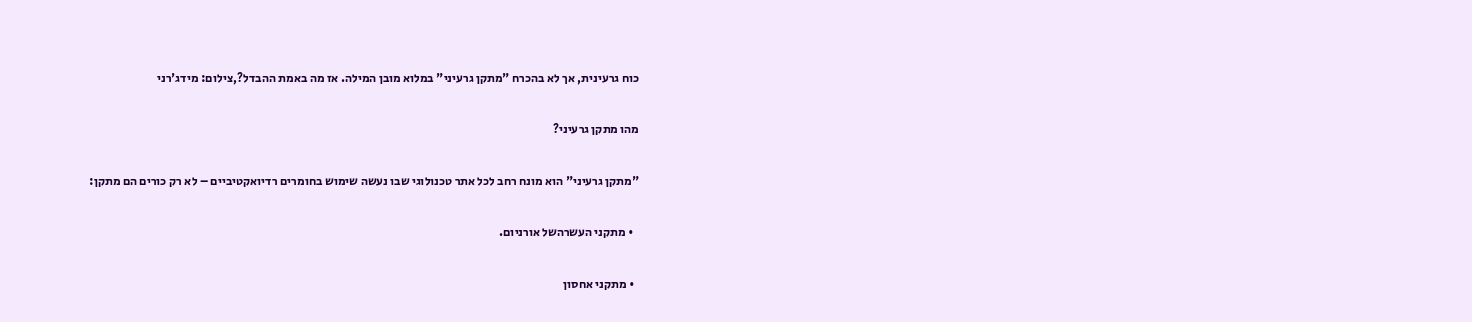כוח גרעינית, אך לא בהכרח "מתקן גרעיני" במלוא מובן המילה. אז מה באמת ההבדל?,צילום: מידג'רני

מהו מתקן גרעיני?

"מתקן גרעיני" הוא מונח רחב לכל אתר טכנולוגי שבו נעשה שימוש בחומרים רדיואקטיביים – לא רק כורים הם מתקן:

  • מתקני העשרהשל אורניום.

  • מתקני אחסון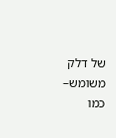של דלק משומש– כמו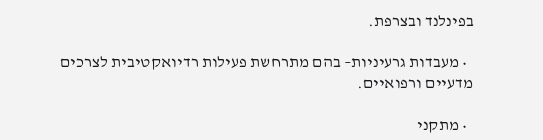בפינלנד ובצרפת.

  • מעבדות גרעיניות– בהם מתרחשת פעילות רדיואקטיבית לצרכים מדעיים ורפואיים.

  • מתקני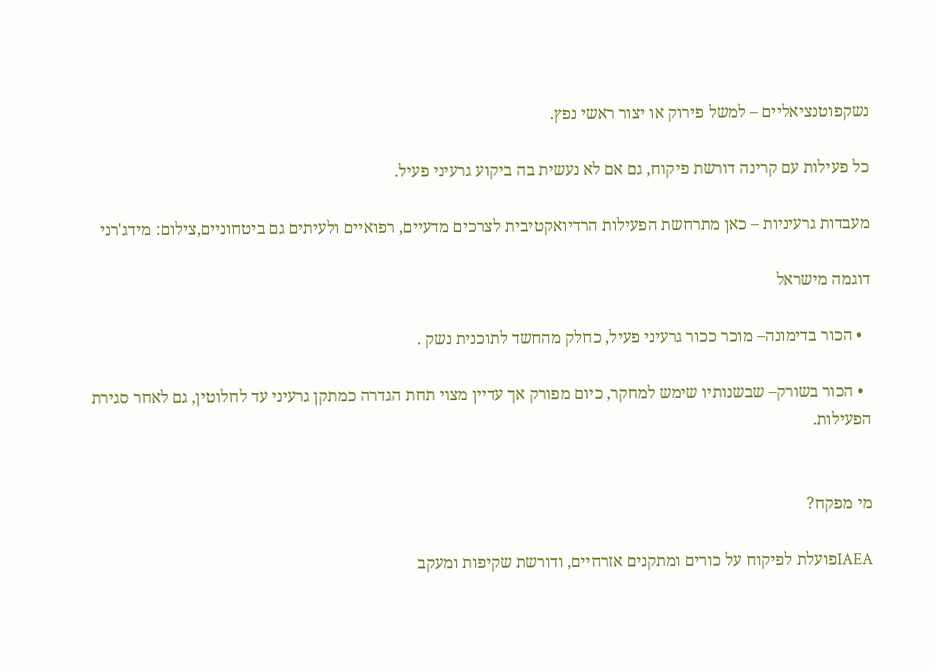נשקפוטנציאליים – למשל פירוק או יצור ראשי נפץ.

כל פעילות עם קרינה דורשת פיקוח, גם אם לא נעשית בה ביקוע גרעיני פעיל.

מעבדות גרעיניות – כאן מתרחשת הפעילות הרדיואקטיבית לצרכים מדעיים, רפואיים ולעיתים גם ביטחוניים,צילום: מידג'רני

דוגמה מישראל

  • הכור בדימונה– מוכר ככור גרעיני פעיל, כחלק מהחשד לתוכנית נשק .

  • הכור בשורק– שבשנותיו שימש למחקר, כיום מפורק אך עדיין מצוי תחת הגדרה כמתקן גרעיני עד לחלוטין, גם לאחר סגירת הפעילות.


מי מפקח?

IAEAפועלת לפיקוח על כורים ומתקנים אזרחיים, ודורשת שקיפות ומעקב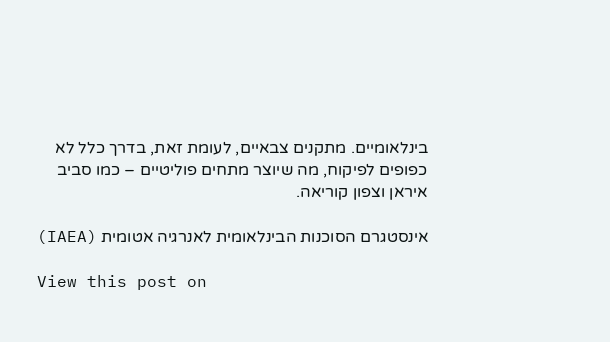בינלאומיים. מתקנים צבאיים, לעומת זאת, בדרך כלל לא כפופים לפיקוח, מה שיוצר מתחים פוליטיים – כמו סביב איראן וצפון קוריאה.

אינסטגרם הסוכנות הבינלאומית לאנרגיה אטומית (IAEA)

View this post on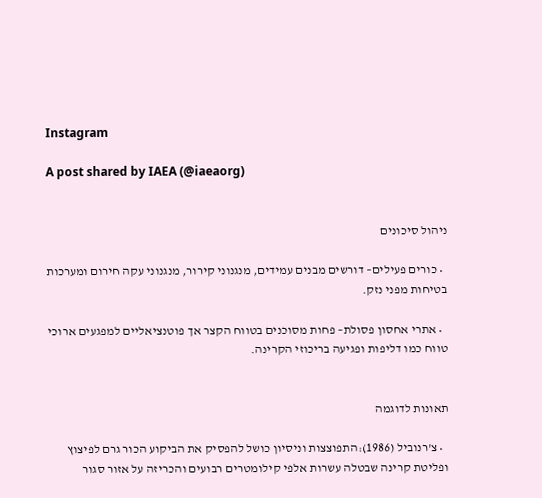Instagram

A post shared by IAEA (@iaeaorg)


ניהול סיכונים

  • כורים פעילים– דורשים מבנים עמידים, מנגנוני קירור, מנגנוני עקה חירום ומערכות בטיחות מפני נזק.

  • אתרי אחסון פסולת– פחות מסוכנים בטווח הקצר אך פוטנציאליים למפגעים ארוכי טווח כמו דליפות ופגיעה בריכוזי הקרינה.


תאונות לדוגמה

  • צ'רנוביל (1986):התפוצצות וניסיון כושל להפסיק את הביקוע הכור גרם לפיצוץ ופליטת קרינה שבטלה עשרות אלפי קילומטרים רבועים והכריזה על אזור סגור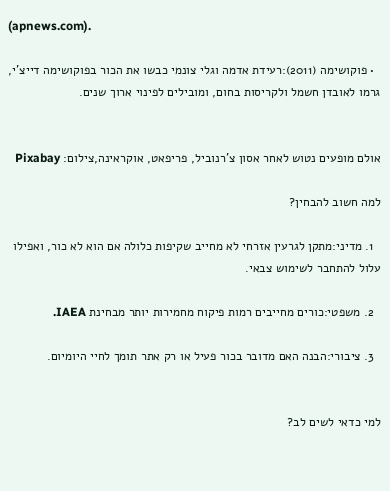(apnews.com).

  • פוקושימה (2011):רעידת אדמה וגלי צונמי כבשו את הכור בפוקושימה דייצ'י, גרמו לאובדן חשמל ולקריסות בחום, ומובילים לפינוי ארוך שנים.


אולם מופעים נטוש לאחר אסון צ'רנוביל, פריפאט, אוקראינה,צילום: Pixabay

למה חשוב להבחין?

  1. מדיני:מתקן לגרעין אזרחי לא מחייב שקיפות כלולה אם הוא לא כור, ואפילו עלול להתחבר לשימוש צבאי.

  2. משפטי:כורים מחייבים רמות פיקוח מחמירות יותר מבחינת IAEA.

  3. ציבורי:הבנה האם מדובר בכור פעיל או רק אתר תומך לחיי היומיום.


למי כדאי לשים לב?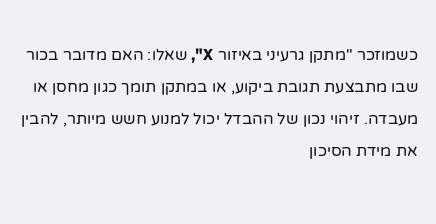כשמוזכר "מתקן גרעיני באיזור X", שאלו: האם מדובר בכור שבו מתבצעת תגובת ביקוע, או במתקן תומך כגון מחסן או מעבדה. זיהוי נכון של ההבדל יכול למנוע חשש מיותר, להבין את מידת הסיכון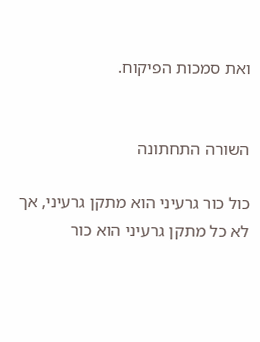ואת סמכות הפיקוח.


השורה התחתונה

כול כור גרעיני הוא מתקן גרעיני, אך לא כל מתקן גרעיני הוא כור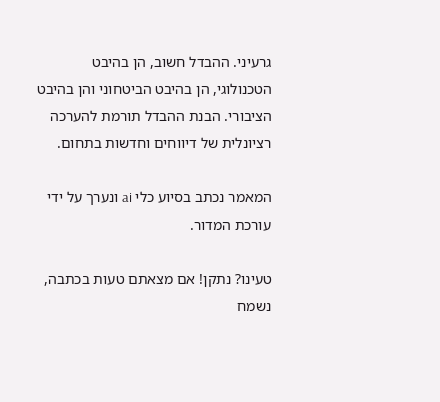גרעיני. ההבדל חשוב, הן בהיבט הטכנולוגי, הן בהיבט הביטחוני והן בהיבט הציבורי. הבנת ההבדל תורמת להערכה רציונלית של דיווחים וחדשות בתחום.

המאמר נכתב בסיוע כלי ai ונערך על ידי עורכת המדור.

טעינו? נתקן! אם מצאתם טעות בכתבה, נשמח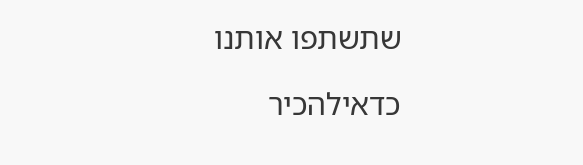שתשתפו אותנו

כדאילהכיר